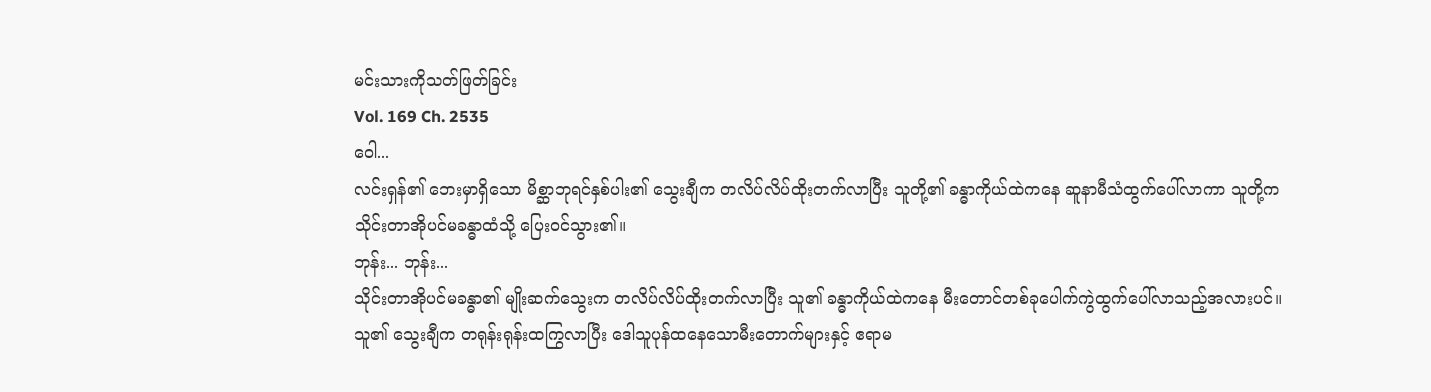မင်းသားကိုသတ်ဖြတ်ခြင်း
Vol. 169 Ch. 2535
ဝေါ...
လင်းရှန်၏ ဘေးမှာရှိသော မိစ္ဆာဘုရင်နှစ်ပါး၏ သွေးချီက တလိပ်လိပ်ထိုးတက်လာပြီး သူတို့၏ ခန္ဓာကိုယ်ထဲကနေ ဆူနာမီသံထွက်ပေါ်လာကာ သူတို့က သိုင်းတာအိုပင်မခန္ဓာထံသို့ ပြေးဝင်သွား၏။
ဘုန်း... ဘုန်း...
သိုင်းတာအိုပင်မခန္ဓာ၏ မျိုးဆက်သွေးက တလိပ်လိပ်ထိုးတက်လာပြီး သူ၏ ခန္ဓာကိုယ်ထဲကနေ မီးတောင်တစ်ခုပေါက်ကွဲထွက်ပေါ်လာသည့်အလားပင်။
သူ၏ သွေးချီက တရုန်းရုန်းထကြွလာပြီး ဒေါသူပုန်ထနေသောမီးတောက်များနှင့် ဧရာမ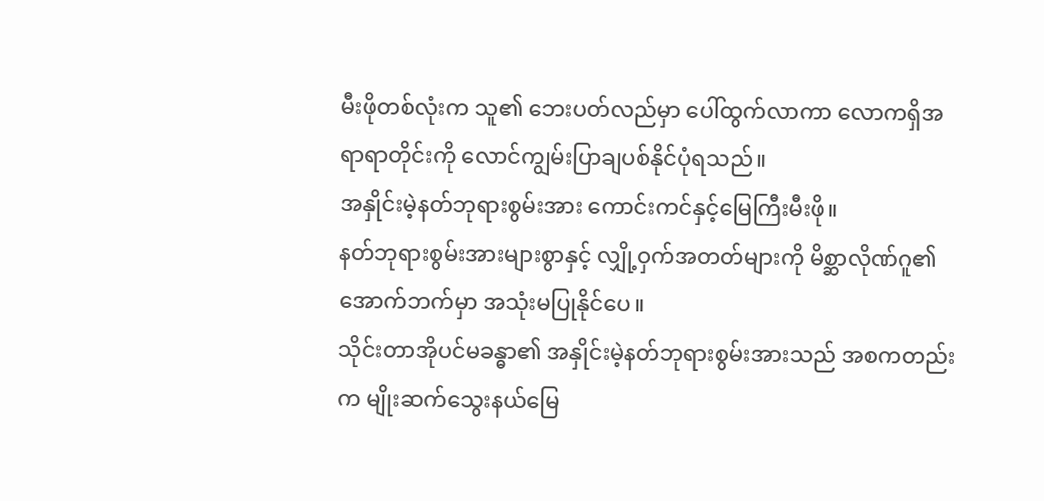မီးဖိုတစ်လုံးက သူ၏ ဘေးပတ်လည်မှာ ပေါ်ထွက်လာကာ လောကရှိအရာရာတိုင်းကို လောင်ကျွမ်းပြာချပစ်နိုင်ပုံရသည်။
အနှိုင်းမဲ့နတ်ဘုရားစွမ်းအား ကောင်းကင်နှင့်မြေကြီးမီးဖို။
နတ်ဘုရားစွမ်းအားများစွာနှင့် လျှို့ဝှက်အတတ်များကို မိစ္ဆာလိုဏ်ဂူ၏ အောက်ဘက်မှာ အသုံးမပြုနိုင်ပေ။
သိုင်းတာအိုပင်မခန္ဓာ၏ အနှိုင်းမဲ့နတ်ဘုရားစွမ်းအားသည် အစကတည်းက မျိုးဆက်သွေးနယ်မြေ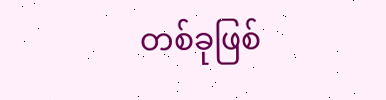တစ်ခုဖြစ်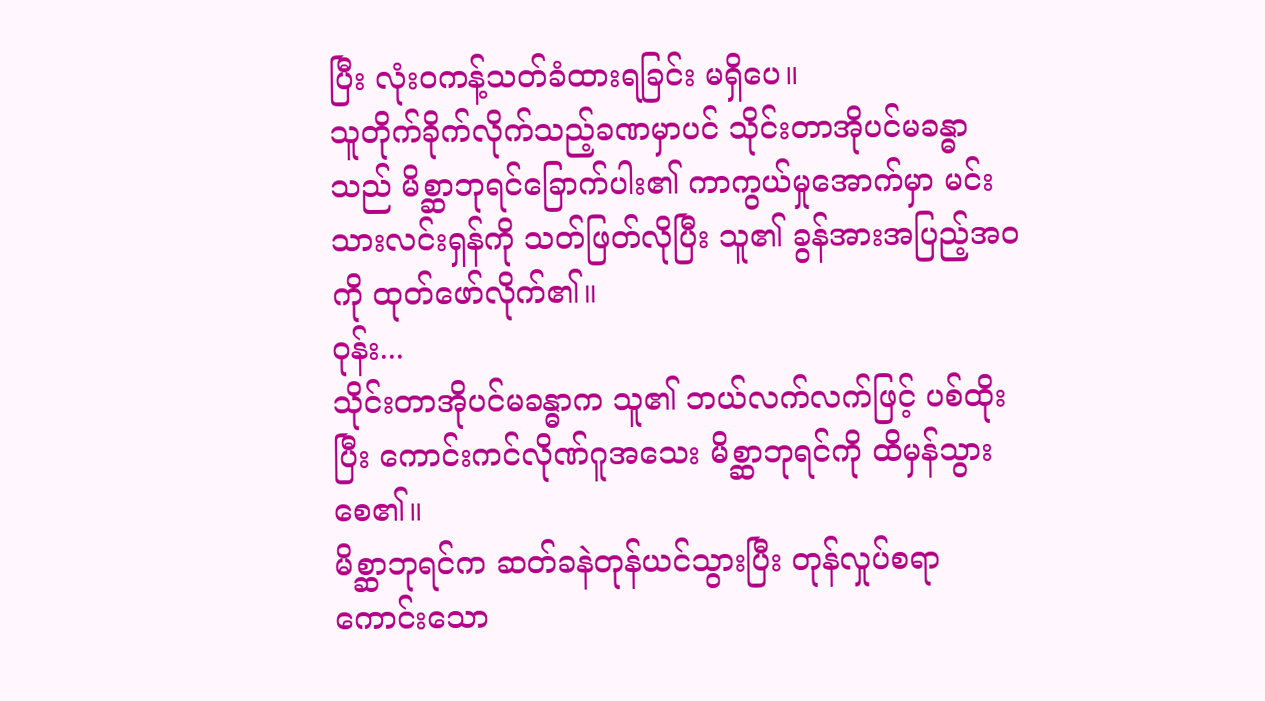ပြီး လုံးဝကန့်သတ်ခံထားရခြင်း မရှိပေ။
သူတိုက်ခိုက်လိုက်သည့်ခဏမှာပင် သိုင်းတာအိုပင်မခန္ဓာသည် မိစ္ဆာဘုရင်ခြောက်ပါး၏ ကာကွယ်မှုအောက်မှာ မင်းသားလင်းရှန်ကို သတ်ဖြတ်လိုပြီး သူ၏ ခွန်အားအပြည့်အဝကို ထုတ်ဖော်လိုက်၏။
ဝုန်း...
သိုင်းတာအိုပင်မခန္ဓာက သူ၏ ဘယ်လက်လက်ဖြင့် ပစ်ထိုးပြီး ကောင်းကင်လိုဏ်ဂူအသေး မိစ္ဆာဘုရင်ကို ထိမှန်သွားစေ၏။
မိစ္ဆာဘုရင်က ဆတ်ခနဲတုန်ယင်သွားပြီး တုန်လှုပ်စရာကောင်းသော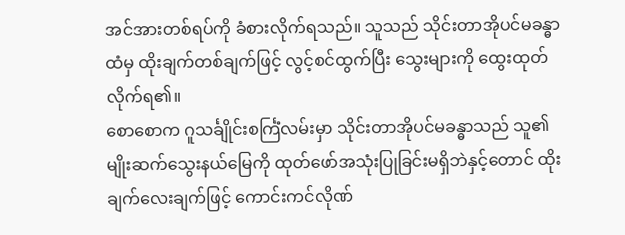အင်အားတစ်ရပ်ကို ခံစားလိုက်ရသည်။ သူသည် သိုင်းတာအိုပင်မခန္ဓာထံမှ ထိုးချက်တစ်ချက်ဖြင့် လွင့်စင်ထွက်ပြီး သွေးများကို ထွေးထုတ်လိုက်ရ၏။
စောစောက ဂူသင်္ချိုင်းစင်္ကြံလမ်းမှာ သိုင်းတာအိုပင်မခန္ဓာသည် သူ၏ မျိုးဆက်သွေးနယ်မြေကို ထုတ်ဖော်အသုံးပြုခြင်းမရှိဘဲနှင့်တောင် ထိုးချက်လေးချက်ဖြင့် ကောင်းကင်လိုဏ်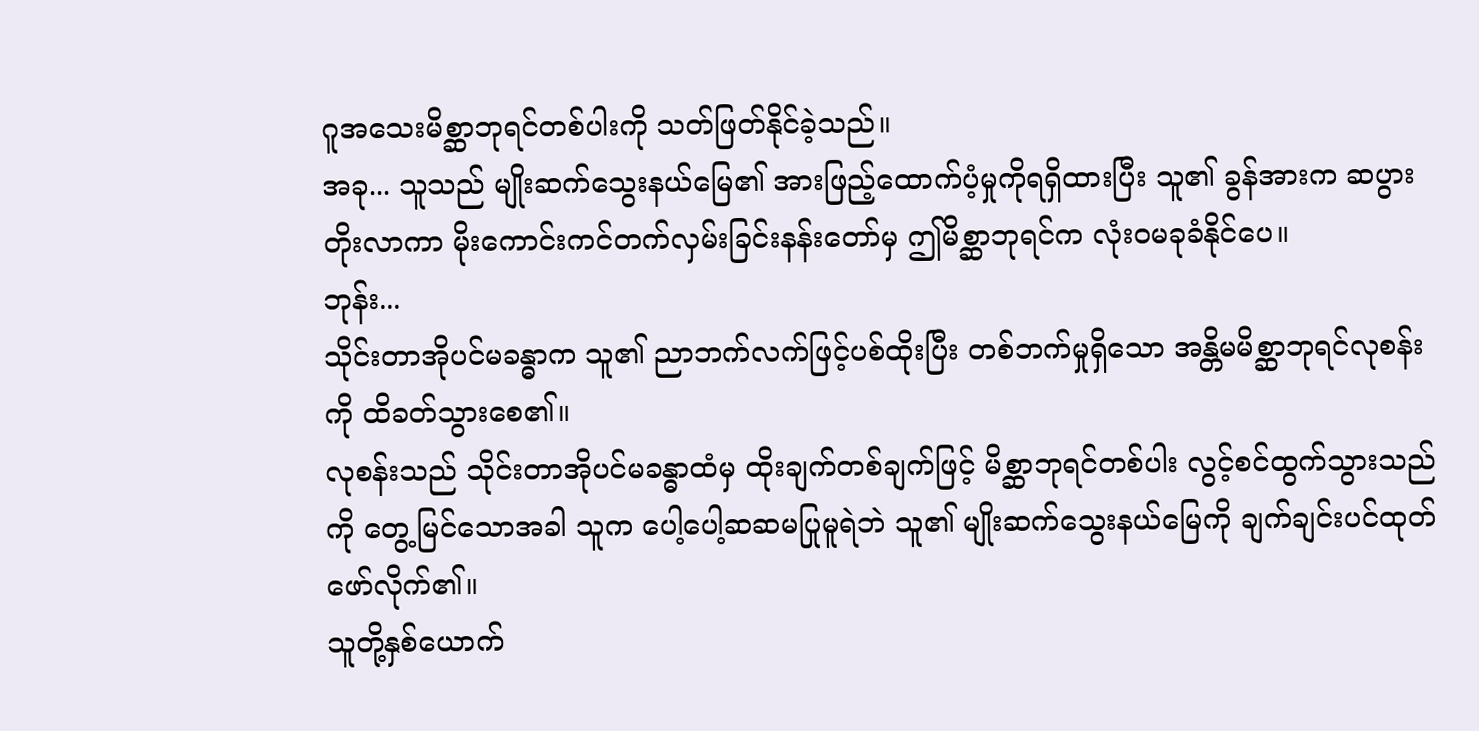ဂူအသေးမိစ္ဆာဘုရင်တစ်ပါးကို သတ်ဖြတ်နိုင်ခဲ့သည်။
အခု... သူသည် မျိုးဆက်သွေးနယ်မြေ၏ အားဖြည့်ထောက်ပံ့မှုကိုရရှိထားပြီး သူ၏ ခွန်အားက ဆပွားတိုးလာကာ မိုးကောင်းကင်တက်လှမ်းခြင်းနန်းတော်မှ ဤမိစ္ဆာဘုရင်က လုံးဝမခုခံနိုင်ပေ။
ဘုန်း...
သိုင်းတာအိုပင်မခန္ဓာက သူ၏ ညာဘက်လက်ဖြင့်ပစ်ထိုးပြီး တစ်ဘက်မှုရှိသော အန္တိမမိစ္ဆာဘုရင်လုစန်းကို ထိခတ်သွားစေ၏။
လုစန်းသည် သိုင်းတာအိုပင်မခန္ဓာထံမှ ထိုးချက်တစ်ချက်ဖြင့် မိစ္ဆာဘုရင်တစ်ပါး လွင့်စင်ထွက်သွားသည်ကို တွေ့မြင်သောအခါ သူက ပေါ့ပေါ့ဆဆမပြုမူရဲဘဲ သူ၏ မျိုးဆက်သွေးနယ်မြေကို ချက်ချင်းပင်ထုတ်ဖော်လိုက်၏။
သူတို့နှစ်ယောက်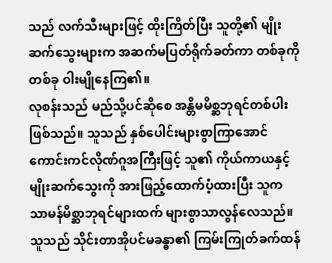သည် လက်သီးများဖြင့် ထိုးကြိတ်ပြီး သူတို့၏ မျိုးဆက်သွေးများက အဆက်မပြတ်ရိုက်ခတ်ကာ တစ်ခုကိုတစ်ခု ဝါးမျိုနေကြ၏။
လုစန်းသည် မည်သို့ပင်ဆိုစေ အန္တိမမိစ္ဆဘုရင်တစ်ပါးဖြစ်သည်။ သူသည် နှစ်ပေါင်းများစွာကြာအောင် ကောင်းကင်လိုဏ်ဂူအကြီးဖြင့် သူ၏ ကိုယ်ကာယနှင့် မျိုးဆက်သွေးကို အားဖြည့်ထောက်ပံ့ထားပြီး သူက သာမန်မိစ္ဆာဘုရင်များထက် များစွာသာလွန်လေသည်။
သူသည် သိုင်းတာအိုပင်မခန္ဓာ၏ ကြမ်းကြုတ်ခက်ထန်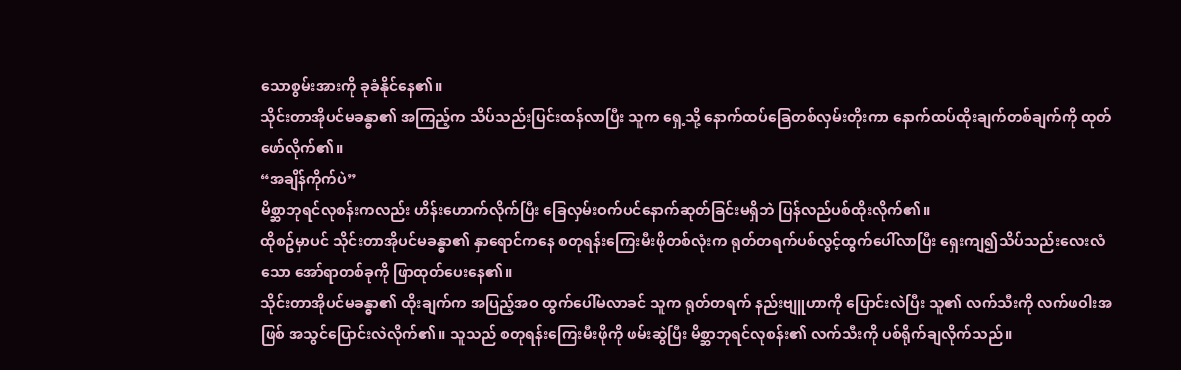သောစွမ်းအားကို ခုခံနိုင်နေ၏။
သိုင်းတာအိုပင်မခန္ဓာ၏ အကြည့်က သိပ်သည်းပြင်းထန်လာပြီး သူက ရှေ့သို့ နောက်ထပ်ခြေတစ်လှမ်းတိုးကာ နောက်ထပ်ထိုးချက်တစ်ချက်ကို ထုတ်ဖော်လိုက်၏။
“အချိန်ကိုက်ပဲ”
မိစ္ဆာဘုရင်လုစန်းကလည်း ဟိန်းဟောက်လိုက်ပြီး ခြေလှမ်းဝက်ပင်နောက်ဆုတ်ခြင်းမရှိဘဲ ပြန်လည်ပစ်ထိုးလိုက်၏။
ထိုစဥ်မှာပင် သိုင်းတာအိုပင်မခန္ဓာ၏ နှာရောင်ကနေ စတုရန်းကြေးမီးဖိုတစ်လုံးက ရုတ်တရက်ပစ်လွင့်ထွက်ပေါ်လာပြီး ရှေးကျ၍သိပ်သည်းလေးလံသော အော်ရာတစ်ခုကို ဖြာထုတ်ပေးနေ၏။
သိုင်းတာအိုပင်မခန္ဓာ၏ ထိုးချက်က အပြည့်အဝ ထွက်ပေါ်မလာခင် သူက ရုတ်တရက် နည်းဗျူဟာကို ပြောင်းလဲပြီး သူ၏ လက်သီးကို လက်ဖဝါးအဖြစ် အသွင်ပြောင်းလဲလိုက်၏။ သူသည် စတုရန်းကြေးမီးဖိုကို ဖမ်းဆွဲပြီး မိစ္ဆာဘုရင်လုစန်း၏ လက်သီးကို ပစ်ရိုက်ချလိုက်သည်။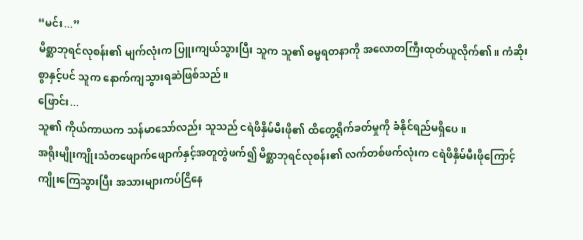“မင်း...”
မိစ္ဆာဘုရင်လုစန်း၏ မျက်လုံးက ပြူးကျယ်သွားပြီး သူက သူ၏ ဓမ္မရတနာကို အလောတကြီးထုတ်ယူလိုက်၏။ ကံဆိုးစွာနှင့်ပင် သူက နောက်ကျသွားရဆဲဖြစ်သည်။
ဖြောင်း...
သူ၏ ကိုယ်ကာယက သန်မာသော်လည်း သူသည် ငရဲဖိနှိမ်မီးဖို၏ ထိတွေ့ရိုက်ခတ်မှုကို ခံနိုင်ရည်မရှိပေ။
အရိုးမျိုးကျိုးသံတဖျောက်ဖျောက်နှင့်အတူတွဲဖက်၍ မိစ္ဆာဘုရင်လုစန်း၏ လက်တစ်ဖက်လုံးက ငရဲဖိနှိမ်မီးဖိုကြောင့် ကျိုးကြေသွားပြီး အသားများကပ်ငြိနေ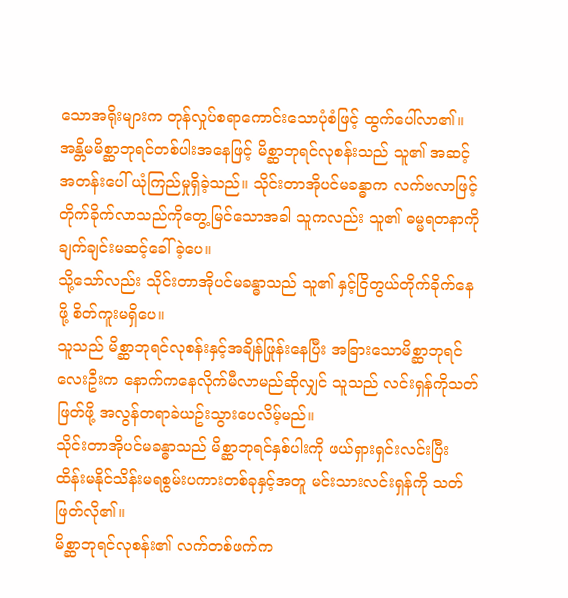သောအရိုးများက တုန်လှုပ်စရာကောင်းသောပုံစံဖြင့် ထွက်ပေါ်လာ၏။
အန္တိမမိစ္ဆာဘုရင်တစ်ပါးအနေဖြင့် မိစ္ဆာဘုရင်လုစန်းသည် သူ၏ အဆင့်အတန်းပေါ် ယုံကြည်မှုရှိခဲ့သည်။ သိုင်းတာအိုပင်မခန္ဓာက လက်ဗလာဖြင့် တိုက်ခိုက်လာသည်ကိုတွေ့မြင်သောအခါ သူကလည်း သူ၏ ဓမ္မရတနာကို ချက်ချင်းမဆင့်ခေါ်ခဲ့ပေ။
သို့သော်လည်း သိုင်းတာအိုပင်မခန္ဓာသည် သူ၏ နှင့်ငြိတွယ်တိုက်ခိုက်နေဖို့ စိတ်ကူးမရှိပေ။
သူသည် မိစ္ဆာဘုရင်လုစန်းနှင့်အချိန်ဖြုန်းနေပြီး အခြားသောမိစ္ဆာဘုရင်လေးဦးက နောက်ကနေလိုက်မီလာမည်ဆိုလျှင် သူသည် လင်းရှန်ကိုသတ်ဖြတ်ဖို့ အလွန်တရာခဲယဥ်းသွားပေလိမ့်မည်။
သိုင်းတာအိုပင်မခန္ဓာသည် မိစ္ဆာဘုရင်နှစ်ပါးကို ဖယ်ရှားရှင်းလင်းပြီး ထိန်းမနိုင်သိန်းမရစွမ်းပကားတစ်ခုနှင့်အတူ မင်းသားလင်းရှန်ကို သတ်ဖြတ်လို၏။
မိစ္ဆာဘုရင်လုစန်း၏ လက်တစ်ဖက်က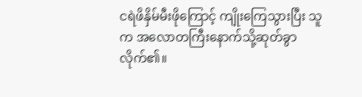ငရဲဖိနှိမ်မီးဖိုကြောင့် ကျိုးကြေသွားပြီး သူက အလောတကြီးနောက်သို့ဆုတ်ခွာလိုက်၏။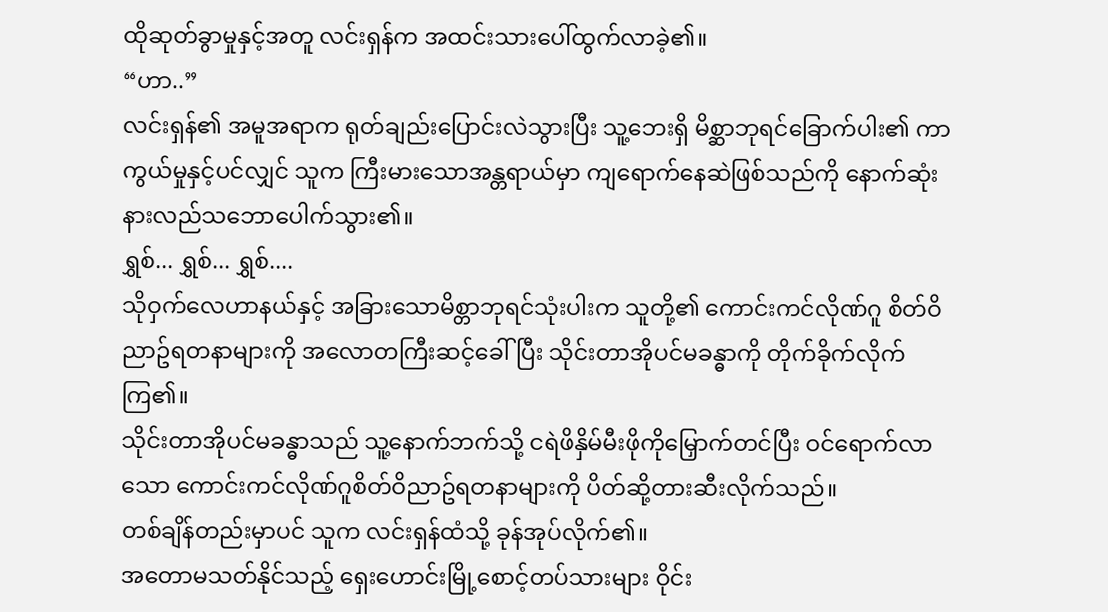ထိုဆုတ်ခွာမှုနှင့်အတူ လင်းရှန်က အထင်းသားပေါ်ထွက်လာခဲ့၏။
“ဟာ..”
လင်းရှန်၏ အမူအရာက ရုတ်ချည်းပြောင်းလဲသွားပြီး သူ့ဘေးရှိ မိစ္ဆာဘုရင်ခြောက်ပါး၏ ကာကွယ်မှုနှင့်ပင်လျှင် သူက ကြီးမားသောအန္တရာယ်မှာ ကျရောက်နေဆဲဖြစ်သည်ကို နောက်ဆုံးနားလည်သဘောပေါက်သွား၏။
ရွှစ်... ရွှစ်... ရွှစ်....
သိုဝှက်လေဟာနယ်နှင့် အခြားသောမိစ္တာဘုရင်သုံးပါးက သူတို့၏ ကောင်းကင်လိုဏ်ဂူ စိတ်ဝိညာဥ်ရတနာများကို အလောတကြီးဆင့်ခေါ်ပြီး သိုင်းတာအိုပင်မခန္ဓာကို တိုက်ခိုက်လိုက်ကြ၏။
သိုင်းတာအိုပင်မခန္ဓာသည် သူ့နောက်ဘက်သို့ ငရဲဖိနှိမ်မီးဖိုကိုမြှောက်တင်ပြီး ဝင်ရောက်လာသော ကောင်းကင်လိုဏ်ဂူစိတ်ဝိညာဥ်ရတနာများကို ပိတ်ဆို့တားဆီးလိုက်သည်။
တစ်ချိန်တည်းမှာပင် သူက လင်းရှန်ထံသို့ ခုန်အုပ်လိုက်၏။
အတောမသတ်နိုင်သည့် ရှေးဟောင်းမြို့စောင့်တပ်သားများ ဝိုင်း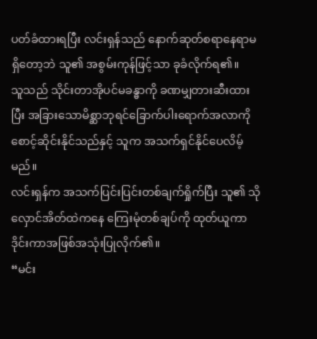ပတ်ခံထားရပြီး လင်းရှန်သည် နောက်ဆုတ်စရာနေရာမရှိတော့ဘဲ သူ၏ အစွမ်းကုန်ဖြင့်သာ ခုခံလိုက်ရ၏။
သူသည် သိုင်းတာအိုပင်မခန္ဓာကို ခဏမျှတားဆီးထားပြီး အခြားသောမိစ္ဆာဘုရင်ခြောက်ပါးရောက်အလာကို စောင့်ဆိုင်းနိုင်သည်နှင့် သူက အသက်ရှင်နိုင်ပေလိမ့်မည်။
လင်းရှန်က အသက်ပြင်းပြင်းတစ်ချက်ရှိုက်ပြီး သူ၏ သိုလှောင်အိတ်ထဲကနေ ကြေးမုံတစ်ချပ်ကို ထုတ်ယူကာ ဒိုင်းကာအဖြစ်အသုံးပြုလိုက်၏။
“မင်း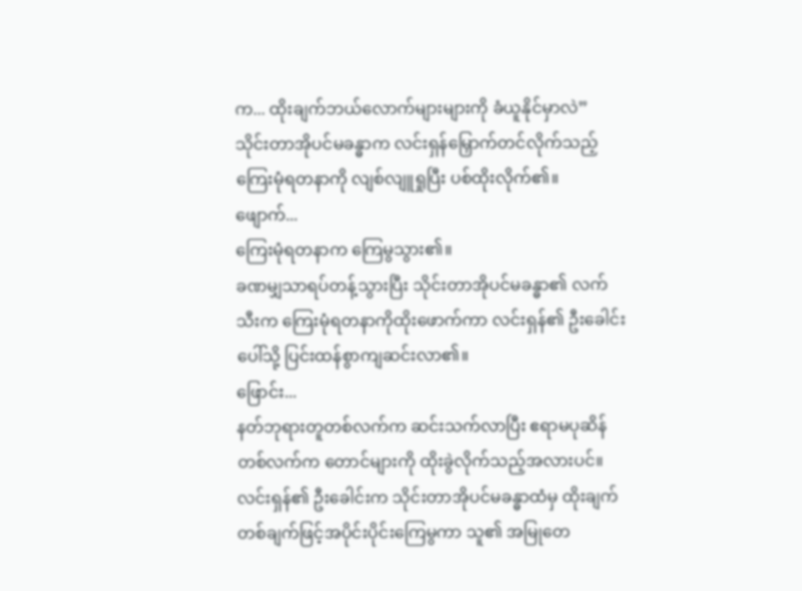က... ထိုးချက်ဘယ်လောက်များများကို ခံယူနိုင်မှာလဲ”
သိုင်းတာအိုပင်မခန္ဓာက လင်းရှန်မြှောက်တင်လိုက်သည့် ကြေးမုံရတနာကို လျစ်လျူရှုပြီး ပစ်ထိုးလိုက်၏။
ဖျောက်...
ကြေးမုံရတနာက ကြေမွသွား၏။
ခဏမျှသာရပ်တန့်သွားပြီး သိုင်းတာအိုပင်မခန္ဓာ၏ လက်သီးက ကြေးမုံရတနာကိုထိုးဖောက်ကာ လင်းရှန်၏ ဦးခေါင်းပေါ်သို့ ပြင်းထန်စွာကျဆင်းလာ၏။
ဖြောင်း...
နတ်ဘုရားတူတစ်လက်က ဆင်းသက်လာပြီး ဧရာမပုဆိန်တစ်လက်က တောင်များကို ထိုးခွဲလိုက်သည့်အလားပင်။
လင်းရှန်၏ ဦးခေါင်းက သိုင်းတာအိုပင်မခန္ဓာထံမှ ထိုးချက်တစ်ချက်ဖြင့်အပိုင်းပိုင်းကြေမွကာ သူ၏ အမြုတေ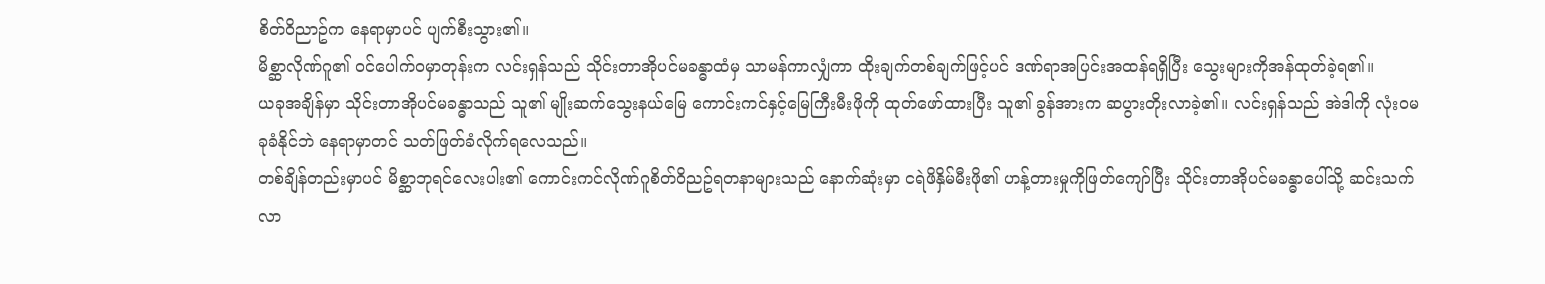စိတ်ဝိညာဥ်က နေရာမှာပင် ပျက်စီးသွား၏။
မိစ္ဆာလိုဏ်ဂူ၏ ဝင်ပေါက်ဝမှာတုန်းက လင်းရှန်သည် သိုင်းတာအိုပင်မခန္ဓာထံမှ သာမန်ကာလျှံကာ ထိုးချက်တစ်ချက်ဖြင့်ပင် ဒဏ်ရာအပြင်းအထန်ရရှိပြီး သွေးများကိုအန်ထုတ်ခဲ့ရ၏။
ယခုအချိန်မှာ သိုင်းတာအိုပင်မခန္ဓာသည် သူ၏ မျိုးဆက်သွေးနယ်မြေ ကောင်းကင်နှင့်မြေကြီးမီးဖိုကို ထုတ်ဖော်ထားပြီး သူ၏ ခွန်အားက ဆပွားတိုးလာခဲ့၏။ လင်းရှန်သည် အဲဒါကို လုံးဝမခုခံနိုင်ဘဲ နေရာမှာတင် သတ်ဖြတ်ခံလိုက်ရလေသည်။
တစ်ချိန်တည်းမှာပင် မိစ္ဆာဘုရင်လေးပါး၏ ကောင်းကင်လိုဏ်ဂူစိတ်ဝိညဥ်ရတနာများသည် နောက်ဆုံးမှာ ငရဲဖိနှိမ်မီးဖို၏ ဟန့်တားမှုကိုဖြတ်ကျော်ပြီး သိုင်းတာအိုပင်မခန္ဓာပေါ်သို့ ဆင်းသက်လာ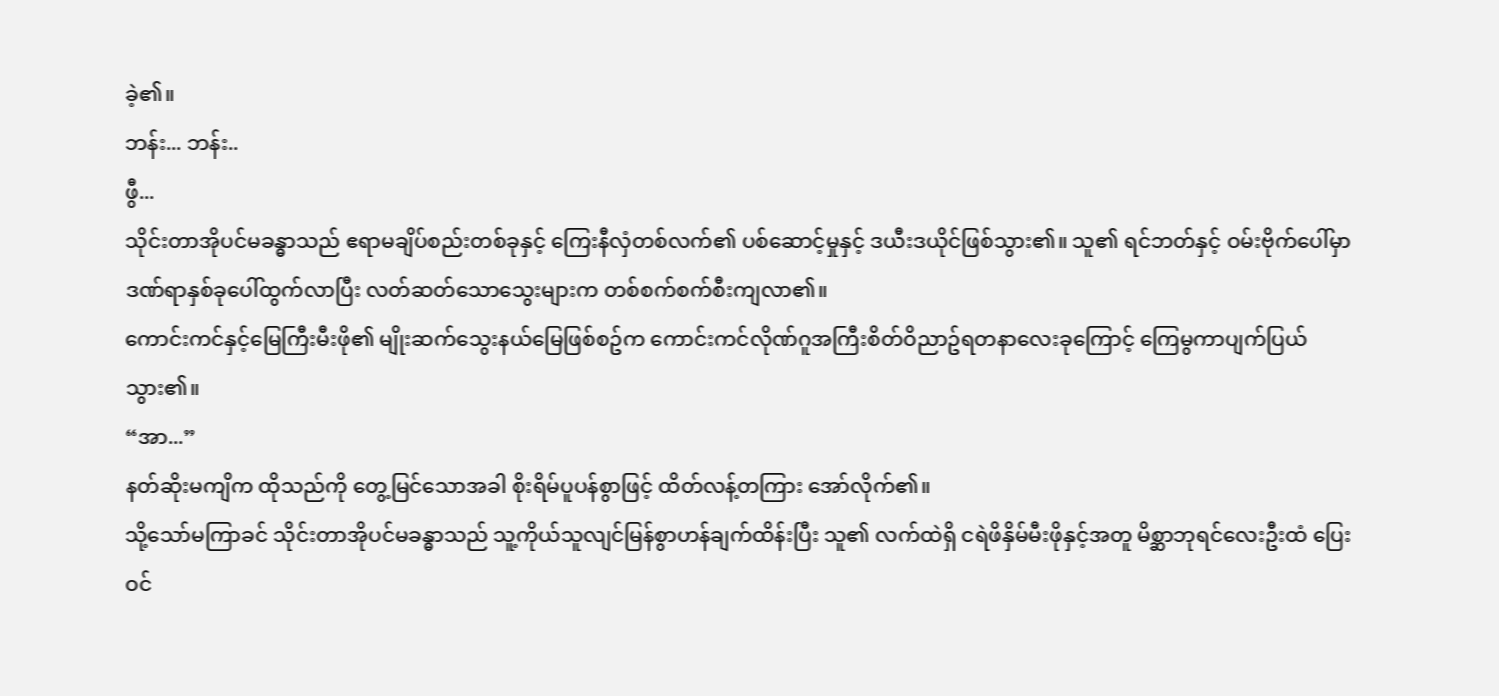ခဲ့၏။
ဘန်း... ဘန်း..
ဖွီ...
သိုင်းတာအိုပင်မခန္ဓာသည် ဧရာမချိပ်စည်းတစ်ခုနှင့် ကြေးနီလှံတစ်လက်၏ ပစ်ဆောင့်မှုနှင့် ဒယီးဒယိုင်ဖြစ်သွား၏။ သူ၏ ရင်ဘတ်နှင့် ဝမ်းဗိုက်ပေါ်မှာ ဒဏ်ရာနှစ်ခုပေါ်ထွက်လာပြီး လတ်ဆတ်သောသွေးများက တစ်စက်စက်စီးကျလာ၏။
ကောင်းကင်နှင့်မြေကြီးမီးဖို၏ မျိုးဆက်သွေးနယ်မြေဖြစ်စဥ်က ကောင်းကင်လိုဏ်ဂူအကြီးစိတ်ဝိညာဥ်ရတနာလေးခုကြောင့် ကြေမွကာပျက်ပြယ်သွား၏။
“အာ...”
နတ်ဆိုးမကျိက ထိုသည်ကို တွေ့မြင်သောအခါ စိုးရိမ်ပူပန်စွာဖြင့် ထိတ်လန့်တကြား အော်လိုက်၏။
သို့သော်မကြာခင် သိုင်းတာအိုပင်မခန္ဓာသည် သူ့ကိုယ်သူလျင်မြန်စွာဟန်ချက်ထိန်းပြီး သူ၏ လက်ထဲရှိ ငရဲဖိနှိမ်မီးဖိုနှင့်အတူ မိစ္ဆာဘုရင်လေးဦးထံ ပြေးဝင်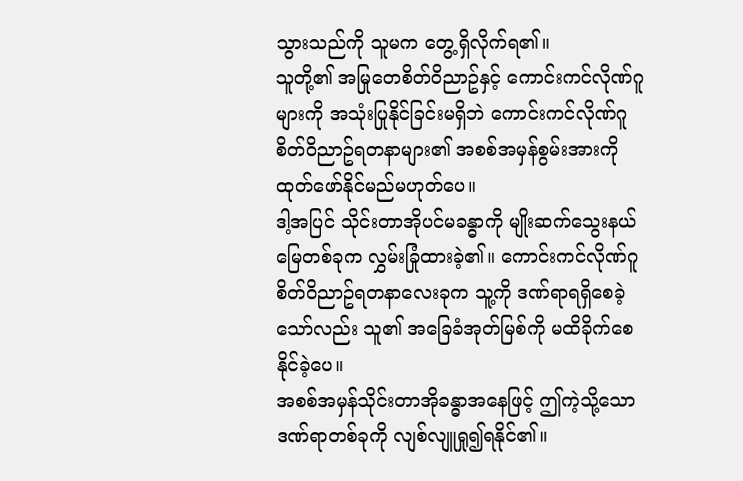သွားသည်ကို သူမက တွေ့ရှိလိုက်ရ၏။
သူတို့၏ အမြုတေစိတ်ဝိညာဥ်နှင့် ကောင်းကင်လိုဏ်ဂူများကို အသုံးပြုနိုင်ခြင်းမရှိဘဲ ကောင်းကင်လိုဏ်ဂူစိတ်ဝိညာဥ်ရတနာများ၏ အစစ်အမှန်စွမ်းအားကို ထုတ်ဖော်နိုင်မည်မဟုတ်ပေ။
ဒါ့အပြင် သိုင်းတာအိုပင်မခန္ဓာကို မျိုးဆက်သွေးနယ်မြေတစ်ခုက လွှမ်းခြုံထားခဲ့၏။ ကောင်းကင်လိုဏ်ဂူစိတ်ဝိညာဥ်ရတနာလေးခုက သူ့ကို ဒဏ်ရာရရှိစေခဲ့သော်လည်း သူ၏ အခြေခံအုတ်မြစ်ကို မထိခိုက်စေနိုင်ခဲ့ပေ။
အစစ်အမှန်သိုင်းတာအိုခန္ဓာအနေဖြင့် ဤကဲ့သို့သောဒဏ်ရာတစ်ခုကို လျစ်လျူရှု၍ရနိုင်၏။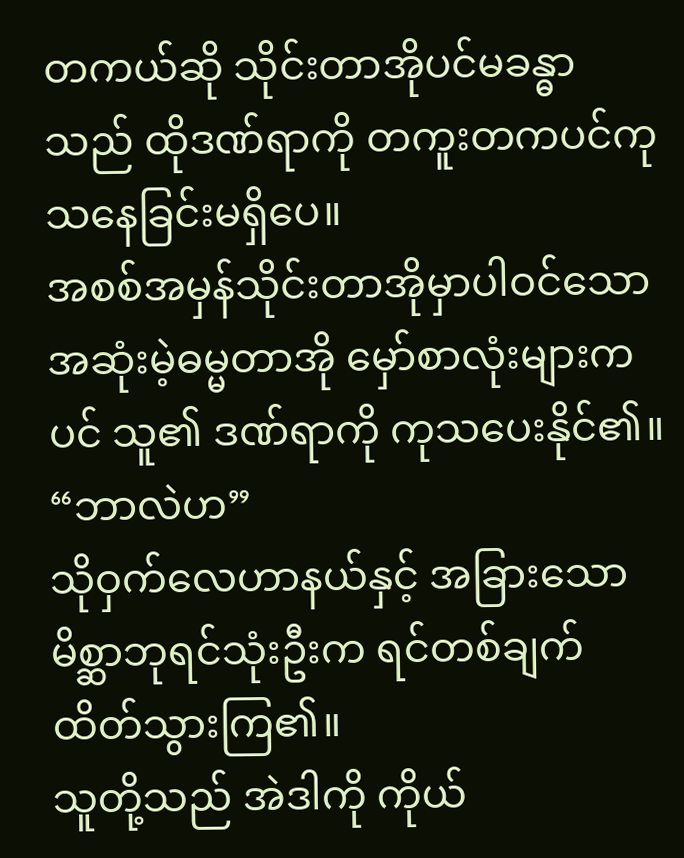တကယ်ဆို သိုင်းတာအိုပင်မခန္ဓာသည် ထိုဒဏ်ရာကို တကူးတကပင်ကုသနေခြင်းမရှိပေ။
အစစ်အမှန်သိုင်းတာအိုမှာပါဝင်သော အဆုံးမဲ့ဓမ္မတာအို မှော်စာလုံးများကပင် သူ၏ ဒဏ်ရာကို ကုသပေးနိုင်၏။
“ဘာလဲဟ”
သိုဝှက်လေဟာနယ်နှင့် အခြားသော မိစ္ဆာဘုရင်သုံးဦးက ရင်တစ်ချက်ထိတ်သွားကြ၏။
သူတို့သည် အဲဒါကို ကိုယ်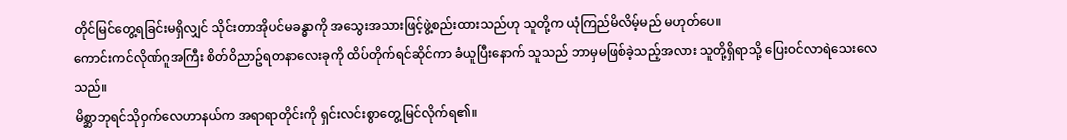တိုင်မြင်တွေ့ရခြင်းမရှိလျှင် သိုင်းတာအိုပင်မခန္ဓာကို အသွေးအသားဖြင့်ဖွဲ့စည်းထားသည်ဟု သူတို့က ယုံကြည်မိလိမ့်မည် မဟုတ်ပေ။
ကောင်းကင်လိုဏ်ဂူအကြီး စိတ်ဝိညာဥ်ရတနာလေးခုကို ထိပ်တိုက်ရင်ဆိုင်ကာ ခံယူပြီးနောက် သူသည် ဘာမှမဖြစ်ခဲ့သည့်အလား သူတို့ရှိရာသို့ ပြေးဝင်လာရဲသေးလေသည်။
မိစ္ဆာဘုရင်သိုဝှက်လေဟာနယ်က အရာရာတိုင်းကို ရှင်းလင်းစွာတွေ့မြင်လိုက်ရ၏။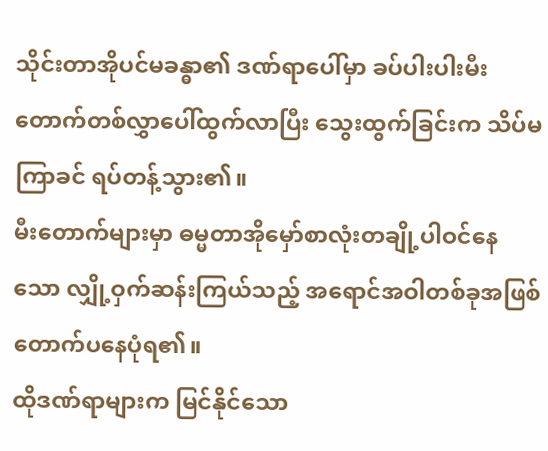သိုင်းတာအိုပင်မခန္ဓာ၏ ဒဏ်ရာပေါ်မှာ ခပ်ပါးပါးမီးတောက်တစ်လွှာပေါ်ထွက်လာပြီး သွေးထွက်ခြင်းက သိပ်မကြာခင် ရပ်တန့်သွား၏။
မီးတောက်များမှာ ဓမ္မတာအိုမှော်စာလုံးတချို့ပါဝင်နေသော လျှို့ဝှက်ဆန်းကြယ်သည့် အရောင်အဝါတစ်ခုအဖြစ် တောက်ပနေပုံရ၏။
ထိုဒဏ်ရာများက မြင်နိုင်သော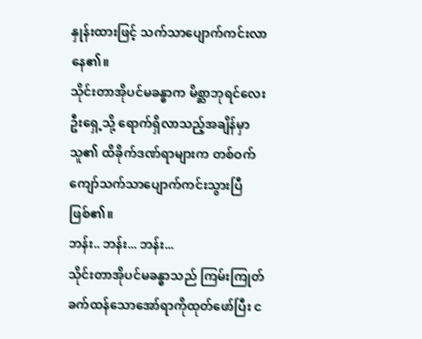နှုန်းထားဖြင့် သက်သာပျောက်ကင်းလာနေ၏။
သိုင်းတာအိုပင်မခန္ဓာက မိစ္ဆာဘုရင်လေးဦးရှေ့သို့ ရောက်ရှိလာသည့်အချိန်မှာ သူ၏ ထိခိုက်ဒဏ်ရာများက တစ်ဝက်ကျော်သက်သာပျောက်ကင်းသွားပြီဖြစ်၏။
ဘန်း.. ဘန်း... ဘန်း...
သိုင်းတာအိုပင်မခန္ဓာသည် ကြမ်းကြုတ်ခက်ထန်သောအော်ရာကိုထုတ်ဖော်ပြီး င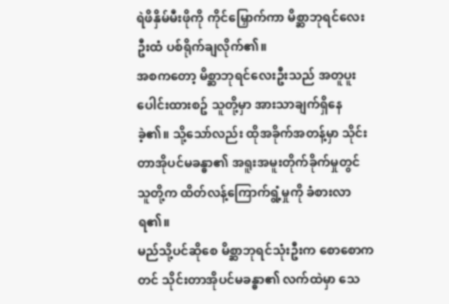ရဲဖိနှိမ်မီးဖိုကို ကိုင်မြှောက်ကာ မိစ္ဆာဘုရင်လေးဦးထံ ပစ်ရိုက်ချလိုက်၏။
အစကတော့ မိစ္ဆာဘုရင်လေးဦးသည် အတူပူးပေါင်းထားစဥ် သူတို့မှာ အားသာချက်ရှိနေခဲ့၏။ သို့သော်လည်း ထိုအခိုက်အတန့်မှာ သိုင်းတာအိုပင်မခန္ဓာ၏ အရူးအမူးတိုက်ခိုက်မှုတွင် သူတို့က ထိတ်လန့်ကြောက်ရွံ့မှုကို ခံစားလာရ၏။
မည်သို့ပင်ဆိုစေ မိစ္ဆာဘုရင်သုံးဦးက စောစောကတင် သိုင်းတာအိုပင်မခန္ဓာ၏ လက်ထဲမှာ သေ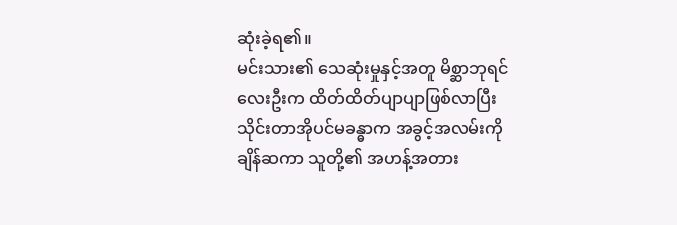ဆုံးခဲ့ရ၏။
မင်းသား၏ သေဆုံးမှုနှင့်အတူ မိစ္ဆာဘုရင်လေးဦးက ထိတ်ထိတ်ပျာပျာဖြစ်လာပြီး သိုင်းတာအိုပင်မခန္ဓာက အခွင့်အလမ်းကို ချိန်ဆကာ သူတို့၏ အဟန့်အတား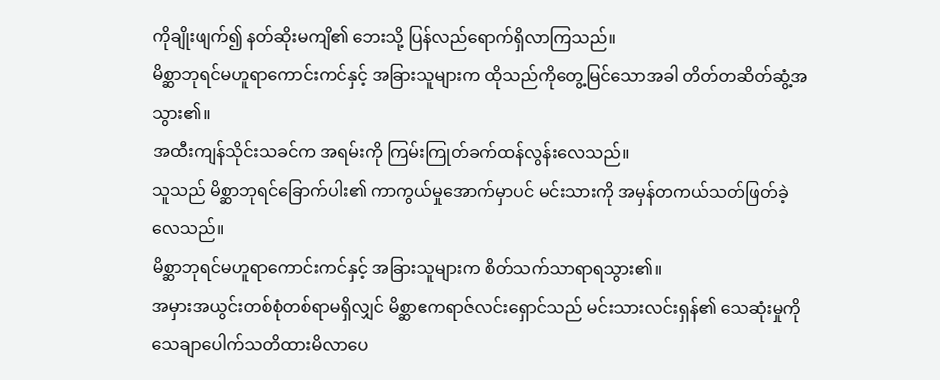ကိုချိုးဖျက်၍ နတ်ဆိုးမကျိ၏ ဘေးသို့ ပြန်လည်ရောက်ရှိလာကြသည်။
မိစ္ဆာဘုရင်မဟူရာကောင်းကင်နှင့် အခြားသူများက ထိုသည်ကိုတွေ့မြင်သောအခါ တိတ်တဆိတ်ဆွံ့အသွား၏။
အထီးကျန်သိုင်းသခင်က အရမ်းကို ကြမ်းကြုတ်ခက်ထန်လွန်းလေသည်။
သူသည် မိစ္ဆာဘုရင်ခြောက်ပါး၏ ကာကွယ်မှုအောက်မှာပင် မင်းသားကို အမှန်တကယ်သတ်ဖြတ်ခဲ့လေသည်။
မိစ္ဆာဘုရင်မဟူရာကောင်းကင်နှင့် အခြားသူများက စိတ်သက်သာရာရသွား၏။
အမှားအယွင်းတစ်စုံတစ်ရာမရှိလျှင် မိစ္ဆာဧကရာဇ်လင်းရှောင်သည် မင်းသားလင်းရှန်၏ သေဆုံးမှုကို သေချာပေါက်သတိထားမိလာပေ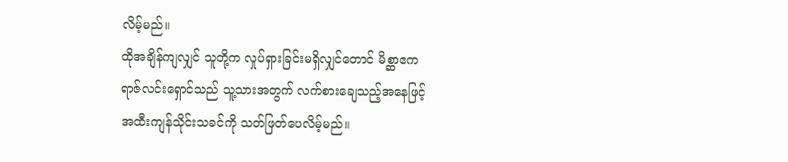လိမ့်မည်။
ထိုအချိန်ကျလျှင် သူတို့က လှုပ်ရှားခြင်းမရှိလျှင်တောင် မိစ္ဆာဧကရာဇ်လင်းရှောင်သည် သူ့သားအတွက် လက်စားချေသည့်အနေဖြင့် အထီးကျန်သိုင်းသခင်ကို သတ်ဖြတ်ပေလိမ့်မည်။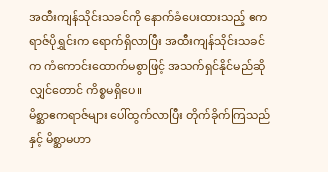အထီးကျန်သိုင်းသခင်ကို နောက်ခံပေးထားသည့် ဧကရာဇ်ပိုရွှင်းက ရောက်ရှိလာပြီး အထီးကျန်သိုင်းသခင်က ကံကောင်းထောက်မစွာဖြင့် အသက်ရှင်နိုင်မည်ဆိုလျှင်တောင် ကိစ္စမရှိပေ။
မိစ္ဆာဧကရာဇ်များ ပေါ်ထွက်လာပြီး တိုက်ခိုက်ကြသည်နှင့် မိစ္ဆာမဟာ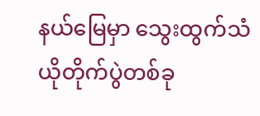နယ်မြေမှာ သွေးထွက်သံယိုတိုက်ပွဲတစ်ခု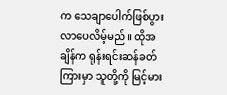က သေချာပေါက်ဖြစ်ပွားလာပေလိမ့်မည်။ ထိုအချိန်က ရုန်းရင်းဆန်ခတ်ကြားမှာ သူတို့ကို မြင့်မား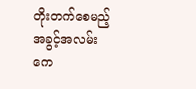တိုးတက်စေမည့် အခွင့်အလမ်းကေ